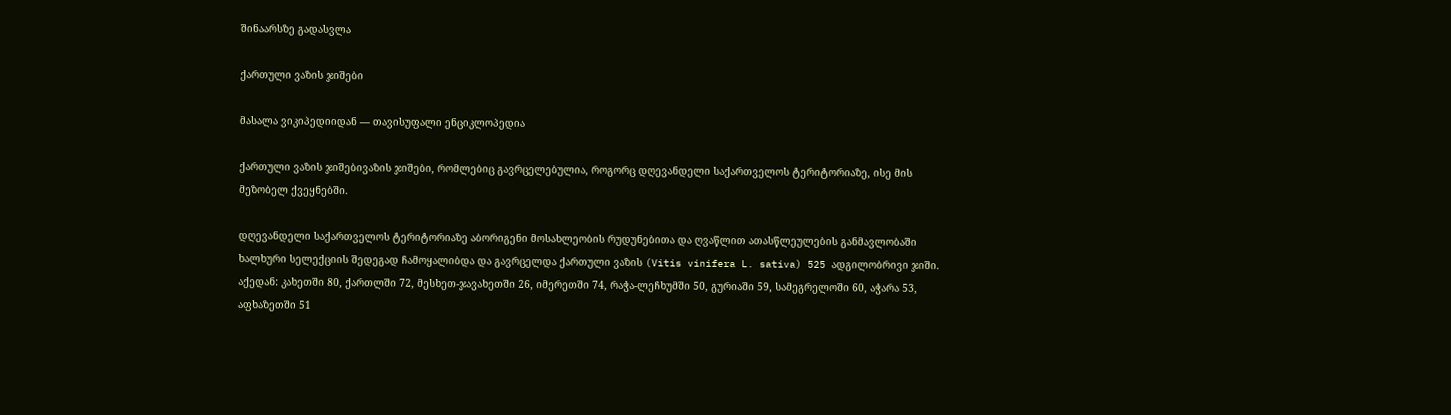შინაარსზე გადასვლა

ქართული ვაზის ჯიშები

მასალა ვიკიპედიიდან — თავისუფალი ენციკლოპედია

ქართული ვაზის ჯიშებივაზის ჯიშები, რომლებიც გავრცელებულია, როგორც დღევანდელი საქართველოს ტერიტორიაზე, ისე მის მეზობელ ქვეყნებში.

დღევანდელი საქართველოს ტერიტორიაზე აბორიგენი მოსახლეობის რუდუნებითა და ღვაწლით ათასწლეულების განმავლობაში ხალხური სელექციის შედეგად ჩამოყალიბდა და გავრცელდა ქართული ვაზის (Vitis vinifera L. sativa) 525 ადგილობრივი ჯიში. აქედან: კახეთში 80, ქართლში 72, მესხეთ-ჯავახეთში 26, იმერეთში 74, რაჭა-ლეჩხუმში 50, გურიაში 59, სამეგრელოში 60, აჭარა 53, აფხაზეთში 51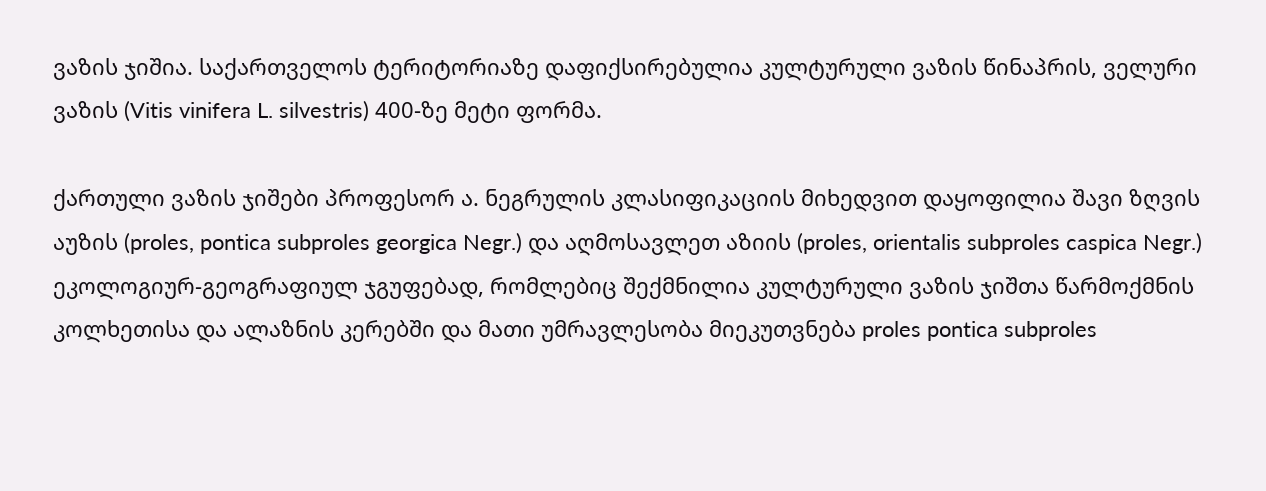ვაზის ჯიშია. საქართველოს ტერიტორიაზე დაფიქსირებულია კულტურული ვაზის წინაპრის, ველური ვაზის (Vitis vinifera L. silvestris) 400-ზე მეტი ფორმა.

ქართული ვაზის ჯიშები პროფესორ ა. ნეგრულის კლასიფიკაციის მიხედვით დაყოფილია შავი ზღვის აუზის (proles, pontica subproles georgica Negr.) და აღმოსავლეთ აზიის (proles, orientalis subproles caspica Negr.) ეკოლოგიურ-გეოგრაფიულ ჯგუფებად, რომლებიც შექმნილია კულტურული ვაზის ჯიშთა წარმოქმნის კოლხეთისა და ალაზნის კერებში და მათი უმრავლესობა მიეკუთვნება proles pontica subproles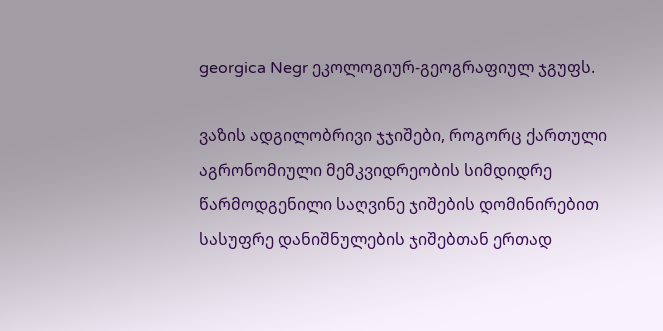georgica Negr ეკოლოგიურ-გეოგრაფიულ ჯგუფს.

ვაზის ადგილობრივი ჯჯიშები, როგორც ქართული აგრონომიული მემკვიდრეობის სიმდიდრე წარმოდგენილი საღვინე ჯიშების დომინირებით სასუფრე დანიშნულების ჯიშებთან ერთად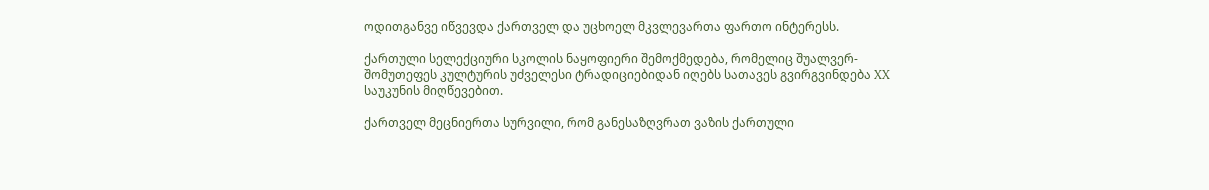ოდითგანვე იწვევდა ქართველ და უცხოელ მკვლევართა ფართო ინტერესს.

ქართული სელექციური სკოლის ნაყოფიერი შემოქმედება, რომელიც შუალვერ-შომუთეფეს კულტურის უძველესი ტრადიციებიდან იღებს სათავეს გვირგვინდება XX საუკუნის მიღწევებით.

ქართველ მეცნიერთა სურვილი, რომ განესაზღვრათ ვაზის ქართული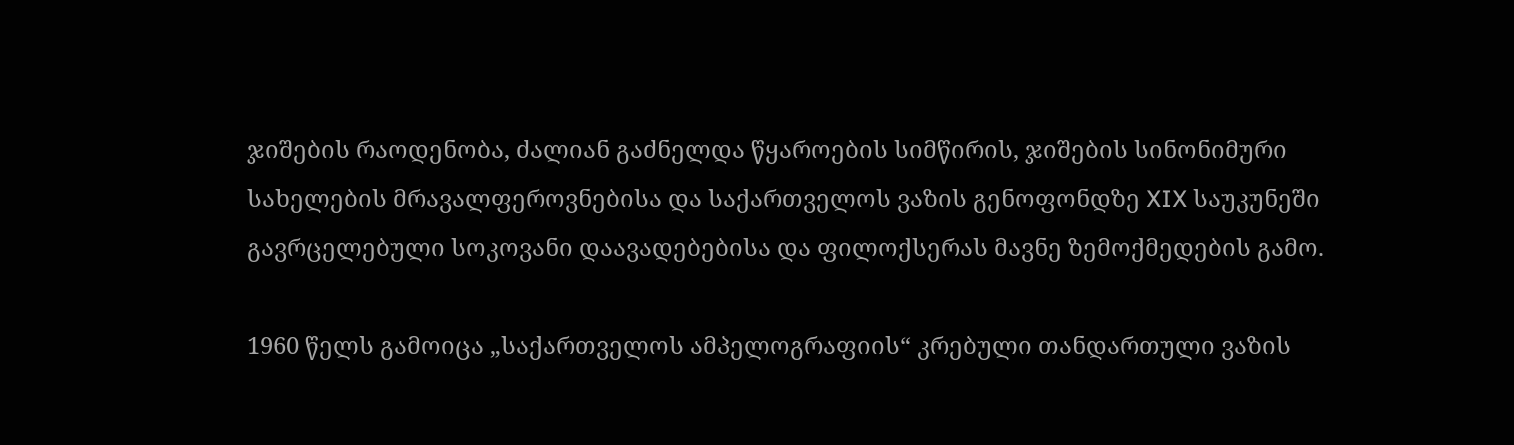ჯიშების რაოდენობა, ძალიან გაძნელდა წყაროების სიმწირის, ჯიშების სინონიმური სახელების მრავალფეროვნებისა და საქართველოს ვაზის გენოფონდზე XIX საუკუნეში გავრცელებული სოკოვანი დაავადებებისა და ფილოქსერას მავნე ზემოქმედების გამო.

1960 წელს გამოიცა „საქართველოს ამპელოგრაფიის“ კრებული თანდართული ვაზის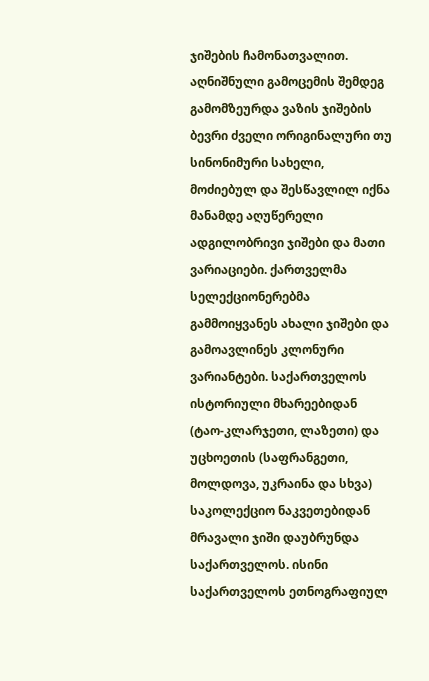ჯიშების ჩამონათვალით. აღნიშნული გამოცემის შემდეგ გამომზეურდა ვაზის ჯიშების ბევრი ძველი ორიგინალური თუ სინონიმური სახელი, მოძიებულ და შესწავლილ იქნა მანამდე აღუწერელი ადგილობრივი ჯიშები და მათი ვარიაციები. ქართველმა სელექციონერებმა გამმოიყვანეს ახალი ჯიშები და გამოავლინეს კლონური ვარიანტები. საქართველოს ისტორიული მხარეებიდან (ტაო-კლარჯეთი, ლაზეთი) და უცხოეთის (საფრანგეთი, მოლდოვა, უკრაინა და სხვა) საკოლექციო ნაკვეთებიდან მრავალი ჯიში დაუბრუნდა საქართველოს. ისინი საქართველოს ეთნოგრაფიულ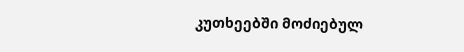კუთხეებში მოძიებულ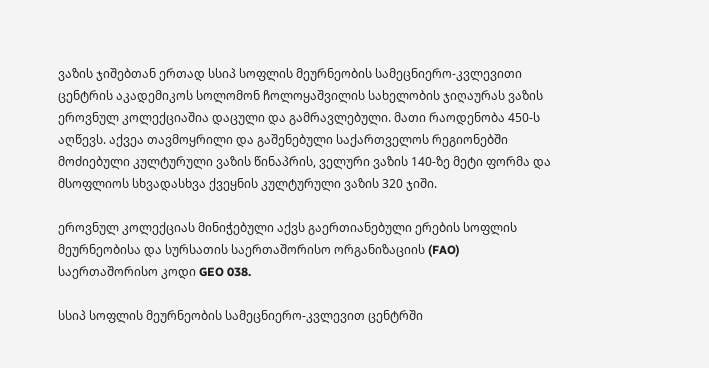ვაზის ჯიშებთან ერთად სსიპ სოფლის მეურნეობის სამეცნიერო-კვლევითი ცენტრის აკადემიკოს სოლომონ ჩოლოყაშვილის სახელობის ჯიღაურას ვაზის ეროვნულ კოლექციაშია დაცული და გამრავლებული. მათი რაოდენობა 450-ს აღწევს. აქვეა თავმოყრილი და გაშენებული საქართველოს რეგიონებში მოძიებული კულტურული ვაზის წინაპრის, ველური ვაზის 140-ზე მეტი ფორმა და მსოფლიოს სხვადასხვა ქვეყნის კულტურული ვაზის 320 ჯიში.

ეროვნულ კოლექციას მინიჭებული აქვს გაერთიანებული ერების სოფლის მეურნეობისა და სურსათის საერთაშორისო ორგანიზაციის (FAO) საერთაშორისო კოდი GEO 038.

სსიპ სოფლის მეურნეობის სამეცნიერო-კვლევით ცენტრში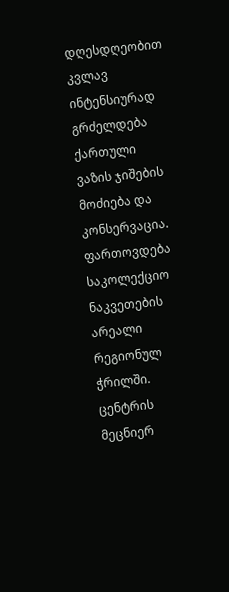დღესდღეობით კვლავ ინტენსიურად გრძელდება ქართული ვაზის ჯიშების მოძიება და კონსერვაცია. ფართოვდება საკოლექციო ნაკვეთების არეალი რეგიონულ ჭრილში. ცენტრის მეცნიერ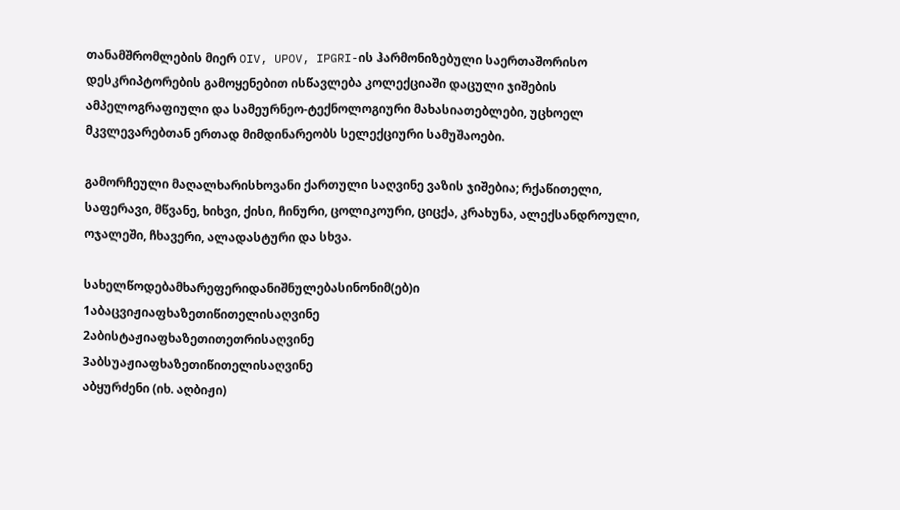თანამშრომლების მიერ OIV, UPOV, IPGRI-ის ჰარმონიზებული საერთაშორისო დესკრიპტორების გამოყენებით ისწავლება კოლექციაში დაცული ჯიშების ამპელოგრაფიული და სამეურნეო-ტექნოლოგიური მახასიათებლები, უცხოელ მკვლევარებთან ერთად მიმდინარეობს სელექციური სამუშაოები.

გამორჩეული მაღალხარისხოვანი ქართული საღვინე ვაზის ჯიშებია; რქაწითელი, საფერავი, მწვანე, ხიხვი, ქისი, ჩინური, ცოლიკოური, ციცქა, კრახუნა, ალექსანდროული, ოჯალეში, ჩხავერი, ალადასტური და სხვა.

სახელწოდებამხარეფერიდანიშნულებასინონიმ(ებ)ი
1აბაცვიჟიაფხაზეთიწითელისაღვინე
2აბისტაჟიაფხაზეთითეთრისაღვინე
3აბსუაჟიაფხაზეთიწითელისაღვინე
აბყურძენი (იხ. აღბიჟი)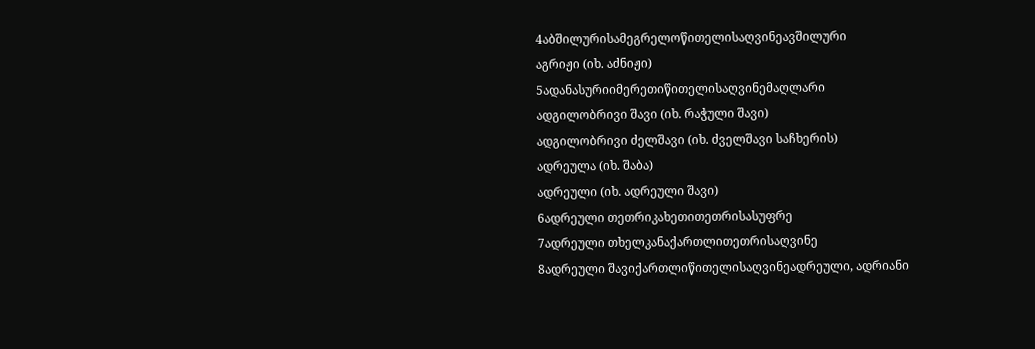4აბშილურისამეგრელოწითელისაღვინეავშილური
აგრიჟი (იხ. აძნიჟი)
5ადანასურიიმერეთიწითელისაღვინემაღლარი
ადგილობრივი შავი (იხ. რაჭული შავი)
ადგილობრივი ძელშავი (იხ. ძველშავი საჩხერის)
ადრეულა (იხ. შაბა)
ადრეული (იხ. ადრეული შავი)
6ადრეული თეთრიკახეთითეთრისასუფრე
7ადრეული თხელკანაქართლითეთრისაღვინე
8ადრეული შავიქართლიწითელისაღვინეადრეული, ადრიანი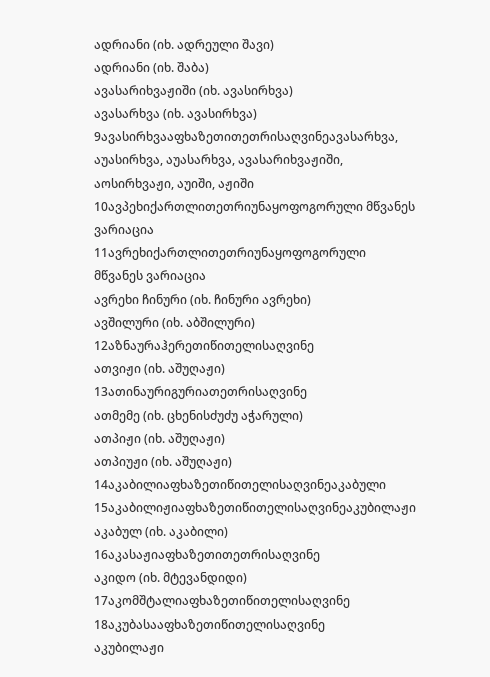ადრიანი (იხ. ადრეული შავი)
ადრიანი (იხ. შაბა)
ავასარიხვაჟიში (იხ. ავასირხვა)
ავასარხვა (იხ. ავასირხვა)
9ავასირხვააფხაზეთითეთრისაღვინეავასარხვა, აუასირხვა, აუასარხვა, ავასარიხვაჟიში, აოსირხვაჟი, აუიში, აჟიში
10ავპეხიქართლითეთრიუნაყოფოგორული მწვანეს ვარიაცია
11ავრეხიქართლითეთრიუნაყოფოგორული მწვანეს ვარიაცია
ავრეხი ჩინური (იხ. ჩინური ავრეხი)
ავშილური (იხ. აბშილური)
12აზნაურაჰერეთიწითელისაღვინე
ათვიჟი (იხ. აშუღაჟი)
13ათინაურიგურიათეთრისაღვინე
ათმემე (იხ. ცხენისძუძუ აჭარული)
ათპიჟი (იხ. აშუღაჟი)
ათპიუჟი (იხ. აშუღაჟი)
14აკაბილიაფხაზეთიწითელისაღვინეაკაბული
15აკაბილიჟიაფხაზეთიწითელისაღვინეაკუბილაჟი
აკაბულ (იხ. აკაბილი)
16აკასაჟიაფხაზეთითეთრისაღვინე
აკიდო (იხ. მტევანდიდი)
17აკომშტალიაფხაზეთიწითელისაღვინე
18აკუბასააფხაზეთიწითელისაღვინე
აკუბილაჟი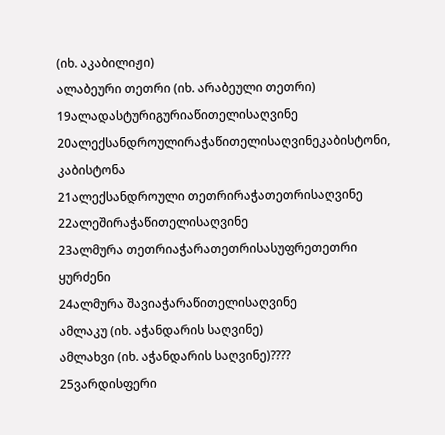(იხ. აკაბილიჟი)
ალაბეური თეთრი (იხ. არაბეული თეთრი)
19ალადასტურიგურიაწითელისაღვინე
20ალექსანდროულირაჭაწითელისაღვინეკაბისტონი, კაბისტონა
21ალექსანდროული თეთრირაჭათეთრისაღვინე
22ალეშირაჭაწითელისაღვინე
23ალმურა თეთრიაჭარათეთრისასუფრეთეთრი ყურძენი
24ალმურა შავიაჭარაწითელისაღვინე
ამლაკუ (იხ. აჭანდარის საღვინე)
ამლახვი (იხ. აჭანდარის საღვინე)????
25ვარდისფერი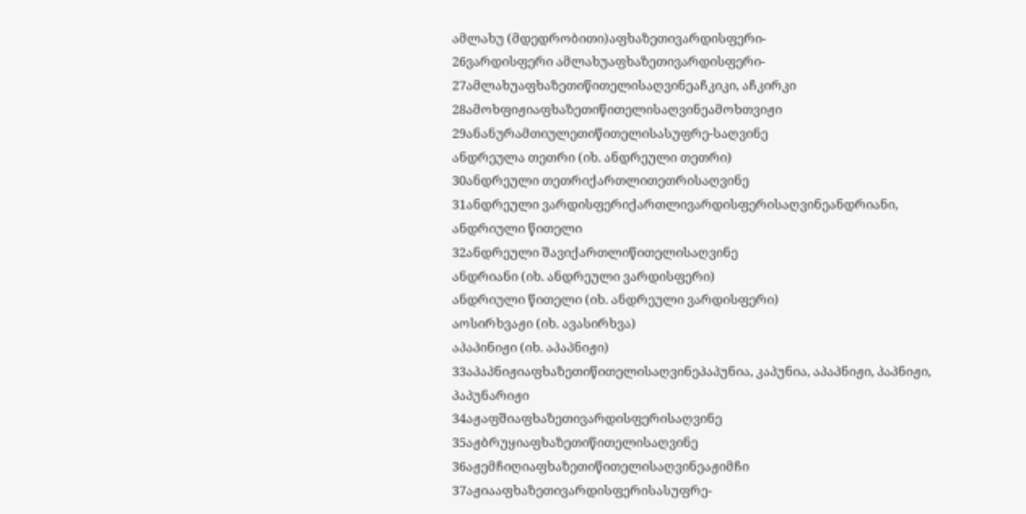ამლახუ (მდედრობითი)აფხაზეთივარდისფერი-
26ვარდისფერი ამლახუაფხაზეთივარდისფერი-
27ამლახუაფხაზეთიწითელისაღვინეაჩკიკი, აჩკირკი
28ამოხფიჟიაფხაზეთიწითელისაღვინეამოხთვიჟი
29ანანურამთიულეთიწითელისასუფრე-საღვინე
ანდრეულა თეთრი (იხ. ანდრეული თეთრი)
30ანდრეული თეთრიქართლითეთრისაღვინე
31ანდრეული ვარდისფერიქართლივარდისფერისაღვინეანდრიანი, ანდრიული წითელი
32ანდრეული შავიქართლიწითელისაღვინე
ანდრიანი (იხ. ანდრეული ვარდისფერი)
ანდრიული წითელი (იხ. ანდრეული ვარდისფერი)
აოსირხვაჟი (იხ. ავასირხვა)
აპაპინიჟი (იხ. აპაპნიჟი)
33აპაპნიჟიაფხაზეთიწითელისაღვინეპაპუნია, კაპუნია, აპაპნიჟი, პაპნიჟი, პაპუნარიჟი
34აჟაფშიაფხაზეთივარდისფერისაღვინე
35აჟბრუყიაფხაზეთიწითელისაღვინე
36აჟემჩიღიაფხაზეთიწითელისაღვინეაჟიმჩი
37აჟიააფხაზეთივარდისფერისასუფრე-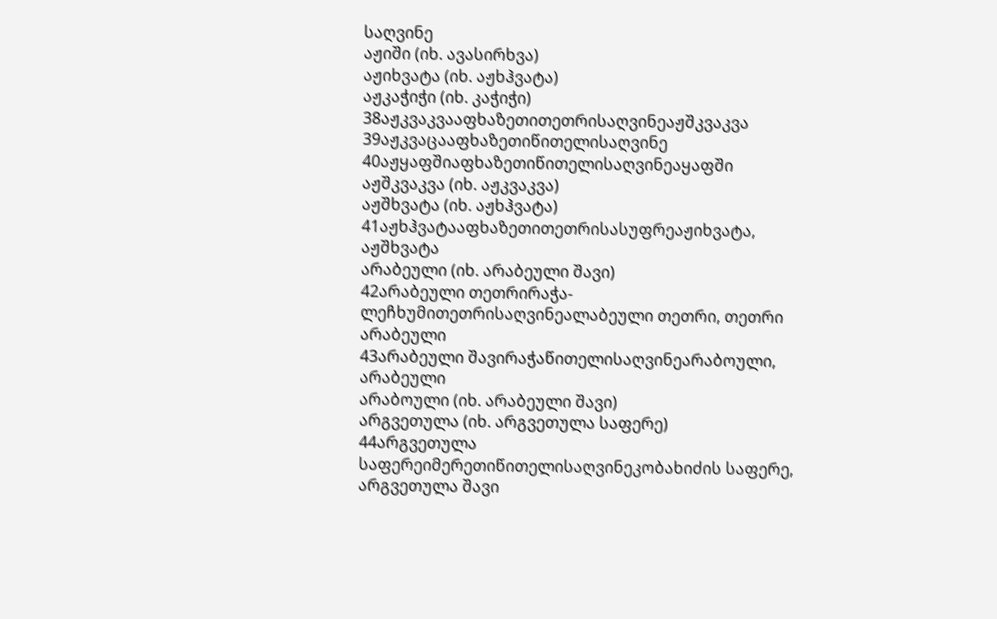საღვინე
აჟიში (იხ. ავასირხვა)
აჟიხვატა (იხ. აჟხჰვატა)
აჟკაჭიჭი (იხ. კაჭიჭი)
38აჟკვაკვააფხაზეთითეთრისაღვინეაჟშკვაკვა
39აჟკვაცააფხაზეთიწითელისაღვინე
40აჟყაფშიაფხაზეთიწითელისაღვინეაყაფში
აჟშკვაკვა (იხ. აჟკვაკვა)
აჟშხვატა (იხ. აჟხჰვატა)
41აჟხჰვატააფხაზეთითეთრისასუფრეაჟიხვატა, აჟშხვატა
არაბეული (იხ. არაბეული შავი)
42არაბეული თეთრირაჭა-ლეჩხუმითეთრისაღვინეალაბეული თეთრი, თეთრი არაბეული
43არაბეული შავირაჭაწითელისაღვინეარაბოული, არაბეული
არაბოული (იხ. არაბეული შავი)
არგვეთულა (იხ. არგვეთულა საფერე)
44არგვეთულა საფერეიმერეთიწითელისაღვინეკობახიძის საფერე, არგვეთულა შავი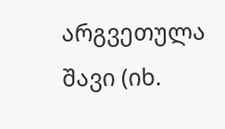არგვეთულა შავი (იხ.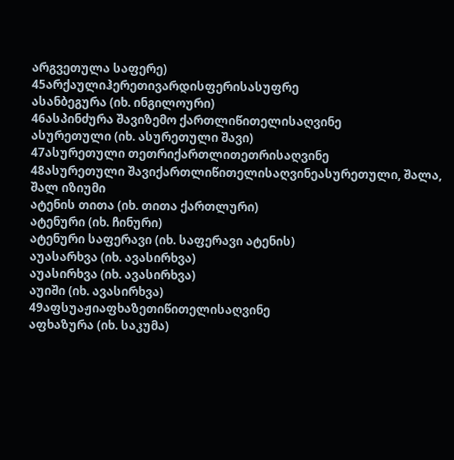არგვეთულა საფერე)
45არქაულიჰერეთივარდისფერისასუფრე
ასანბეგურა (იხ. ინგილოური)
46ასპინძურა შავიზემო ქართლიწითელისაღვინე
ასურეთული (იხ. ასურეთული შავი)
47ასურეთული თეთრიქართლითეთრისაღვინე
48ასურეთული შავიქართლიწითელისაღვინეასურეთული, შალა, შალ იზიუმი
ატენის თითა (იხ. თითა ქართლური)
ატენური (იხ. ჩინური)
ატენური საფერავი (იხ. საფერავი ატენის)
აუასარხვა (იხ. ავასირხვა)
აუასირხვა (იხ. ავასირხვა)
აუიში (იხ. ავასირხვა)
49აფსუაჟიაფხაზეთიწითელისაღვინე
აფხაზურა (იხ. საკუმა)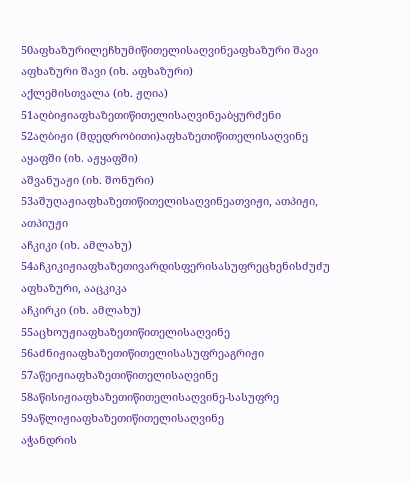50აფხაზურილეჩხუმიწითელისაღვინეაფხაზური შავი
აფხაზური შავი (იხ. აფხაზური)
აქლემისთვალა (იხ. ჟღია)
51აღბიჟიაფხაზეთიწითელისაღვინეაბყურძენი
52აღბიჟი (მდედრობითი)აფხაზეთიწითელისაღვინე
აყაფში (იხ. აჟყაფში)
აშვანუაჟი (იხ. შონური)
53აშუღაჟიაფხაზეთიწითელისაღვინეათვიჟი, ათპიჟი, ათპიუჟი
აჩკიკი (იხ. ამლახუ)
54აჩკიკიჟიაფხაზეთივარდისფერისასუფრეცხენისძუძუ აფხაზური, ააცკიკა
აჩკირკი (იხ. ამლახუ)
55აცხოუჟიაფხაზეთიწითელისაღვინე
56აძნიჟიაფხაზეთიწითელისასუფრეაგრიჟი
57აწეიჟიაფხაზეთიწითელისაღვინე
58აწისიჟიაფხაზეთიწითელისაღვინე-სასუფრე
59აწლიჟიაფხაზეთიწითელისაღვინე
აჭანდრის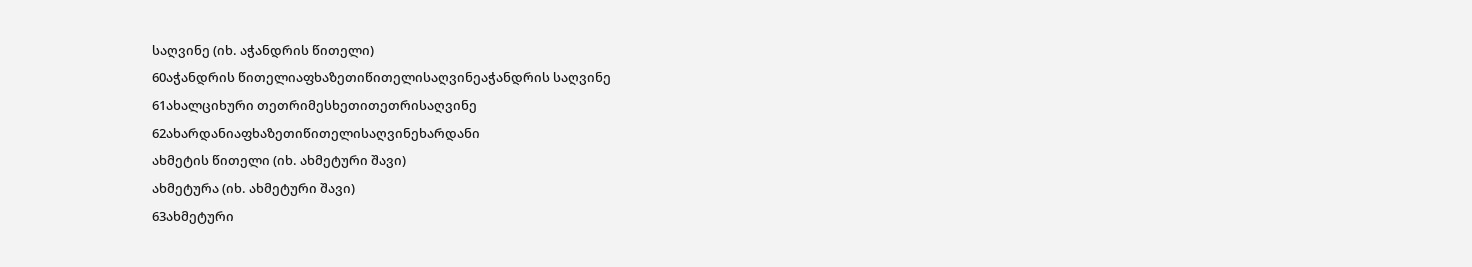საღვინე (იხ. აჭანდრის წითელი)
60აჭანდრის წითელიაფხაზეთიწითელისაღვინეაჭანდრის საღვინე
61ახალციხური თეთრიმესხეთითეთრისაღვინე
62ახარდანიაფხაზეთიწითელისაღვინეხარდანი
ახმეტის წითელი (იხ. ახმეტური შავი)
ახმეტურა (იხ. ახმეტური შავი)
63ახმეტური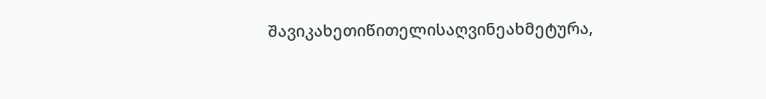შავიკახეთიწითელისაღვინეახმეტურა,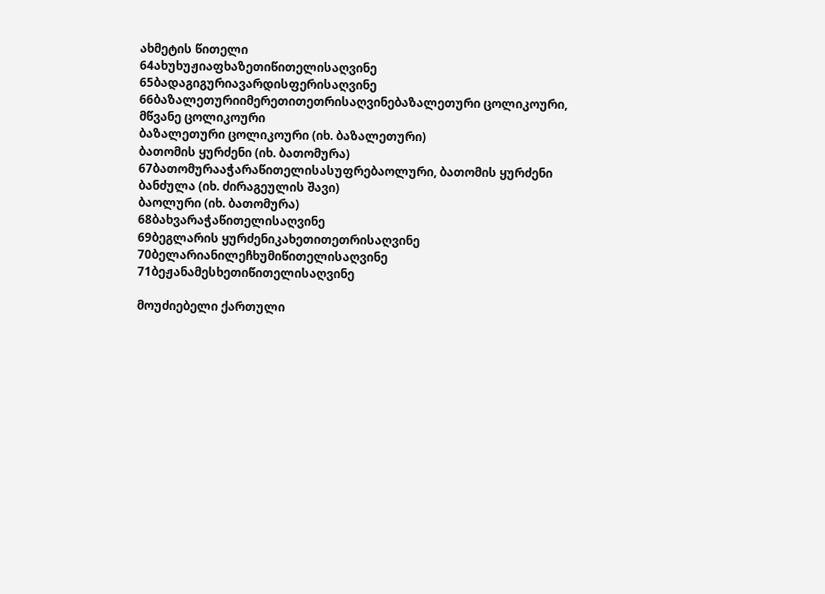ახმეტის წითელი
64ახუხუჟიაფხაზეთიწითელისაღვინე
65ბადაგიგურიავარდისფერისაღვინე
66ბაზალეთურიიმერეთითეთრისაღვინებაზალეთური ცოლიკოური, მწვანე ცოლიკოური
ბაზალეთური ცოლიკოური (იხ. ბაზალეთური)
ბათომის ყურძენი (იხ. ბათომურა)
67ბათომურააჭარაწითელისასუფრებაოლური, ბათომის ყურძენი
ბანძულა (იხ. ძირაგეულის შავი)
ბაოლური (იხ. ბათომურა)
68ბახვარაჭაწითელისაღვინე
69ბეგლარის ყურძენიკახეთითეთრისაღვინე
70ბელარიანილეჩხუმიწითელისაღვინე
71ბეჟანამესხეთიწითელისაღვინე

მოუძიებელი ქართული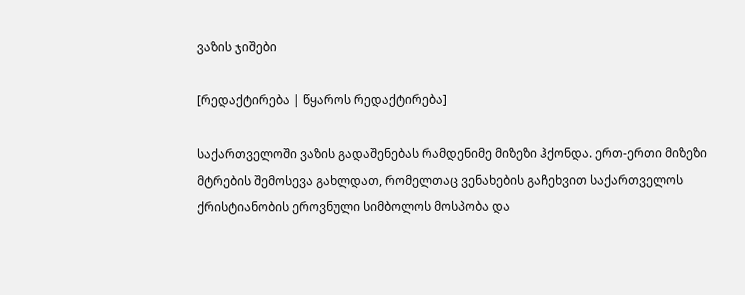ვაზის ჯიშები

[რედაქტირება | წყაროს რედაქტირება]

საქართველოში ვაზის გადაშენებას რამდენიმე მიზეზი ჰქონდა. ერთ-ერთი მიზეზი მტრების შემოსევა გახლდათ, რომელთაც ვენახების გაჩეხვით საქართველოს ქრისტიანობის ეროვნული სიმბოლოს მოსპობა და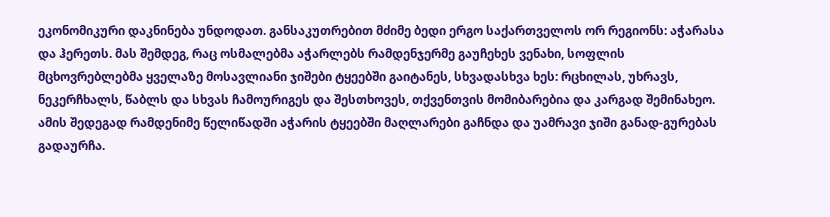ეკონომიკური დაკნინება უნდოდათ. განსაკუთრებით მძიმე ბედი ერგო საქართველოს ორ რეგიონს: აჭარასა და ჰერეთს. მას შემდეგ, რაც ოსმალებმა აჭარლებს რამდენჯერმე გაუჩეხეს ვენახი, სოფლის მცხოვრებლებმა ყველაზე მოსავლიანი ჯიშები ტყეებში გაიტანეს, სხვადასხვა ხეს: რცხილას, უხრავს, ნეკერჩხალს, წაბლს და სხვას ჩამოურიგეს და შესთხოვეს, თქვენთვის მომიბარებია და კარგად შემინახეო. ამის შედეგად რამდენიმე წელიწადში აჭარის ტყეებში მაღლარები გაჩნდა და უამრავი ჯიში განად-გურებას გადაურჩა.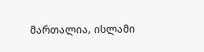მართალია, ისლამი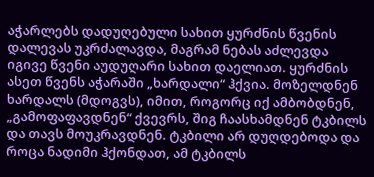აჭარლებს დადუღებული სახით ყურძნის წვენის დალევას უკრძალავდა, მაგრამ ნებას აძლევდა იგივე წვენი აუდუღარი სახით დაელიათ. ყურძნის ასეთ წვენს აჭარაში „ხარდალი“ ჰქვია. მოზელდნენ ხარდალს (მდოგვს), იმით, როგორც იქ ამბობდნენ, „გამოფაფავდნენ“ ქვევრს, შიგ ჩაასხამდნენ ტკბილს და თავს მოუკრავდნენ. ტკბილი არ დუღდებოდა და როცა ნადიმი ჰქონდათ, ამ ტკბილს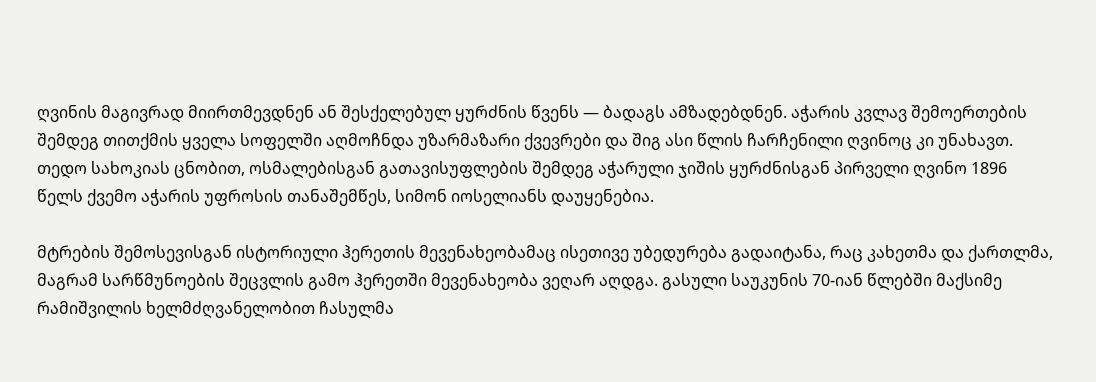ღვინის მაგივრად მიირთმევდნენ ან შესქელებულ ყურძნის წვენს — ბადაგს ამზადებდნენ. აჭარის კვლავ შემოერთების შემდეგ თითქმის ყველა სოფელში აღმოჩნდა უზარმაზარი ქვევრები და შიგ ასი წლის ჩარჩენილი ღვინოც კი უნახავთ. თედო სახოკიას ცნობით, ოსმალებისგან გათავისუფლების შემდეგ აჭარული ჯიშის ყურძნისგან პირველი ღვინო 1896 წელს ქვემო აჭარის უფროსის თანაშემწეს, სიმონ იოსელიანს დაუყენებია.

მტრების შემოსევისგან ისტორიული ჰერეთის მევენახეობამაც ისეთივე უბედურება გადაიტანა, რაც კახეთმა და ქართლმა, მაგრამ სარწმუნოების შეცვლის გამო ჰერეთში მევენახეობა ვეღარ აღდგა. გასული საუკუნის 70-იან წლებში მაქსიმე რამიშვილის ხელმძღვანელობით ჩასულმა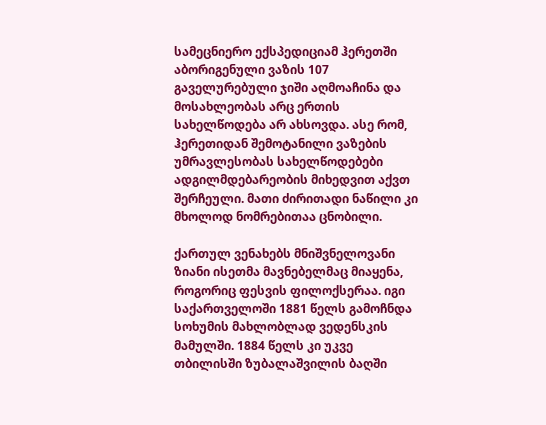სამეცნიერო ექსპედიციამ ჰერეთში აბორიგენული ვაზის 107 გაველურებული ჯიში აღმოაჩინა და მოსახლეობას არც ერთის სახელწოდება არ ახსოვდა. ასე რომ, ჰერეთიდან შემოტანილი ვაზების უმრავლესობას სახელწოდებები ადგილმდებარეობის მიხედვით აქვთ შერჩეული. მათი ძირითადი ნაწილი კი მხოლოდ ნომრებითაა ცნობილი.

ქართულ ვენახებს მნიშვნელოვანი ზიანი ისეთმა მავნებელმაც მიაყენა, როგორიც ფესვის ფილოქსერაა. იგი საქართველოში 1881 წელს გამოჩნდა სოხუმის მახლობლად ვედენსკის მამულში. 1884 წელს კი უკვე თბილისში ზუბალაშვილის ბაღში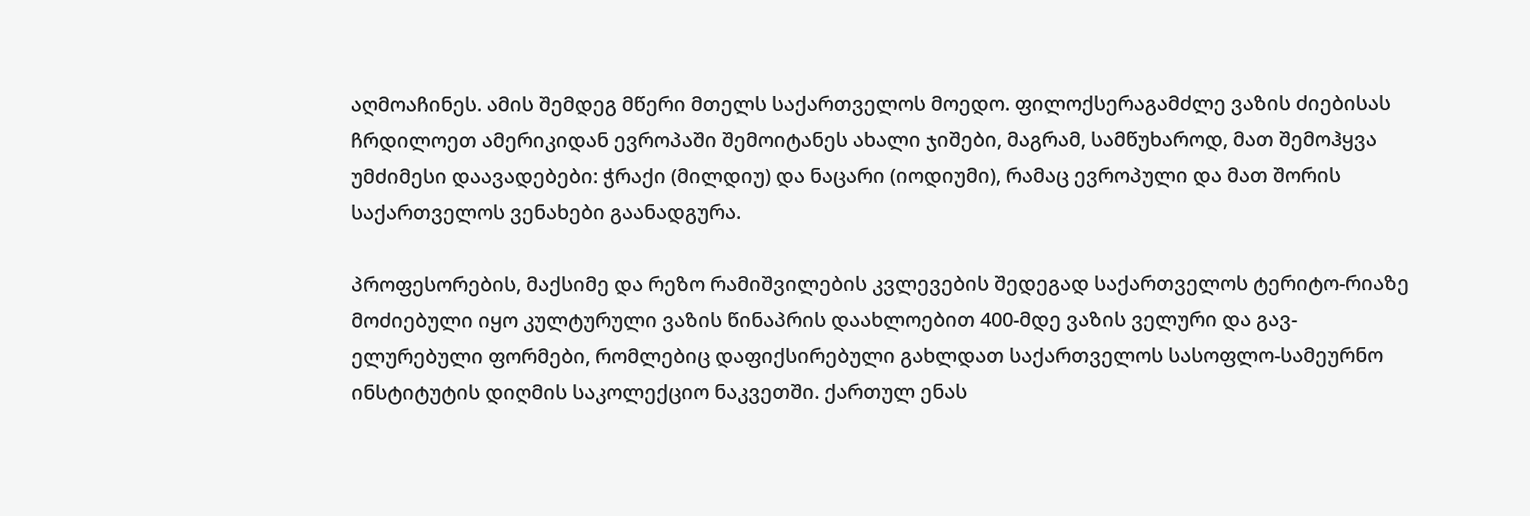აღმოაჩინეს. ამის შემდეგ მწერი მთელს საქართველოს მოედო. ფილოქსერაგამძლე ვაზის ძიებისას ჩრდილოეთ ამერიკიდან ევროპაში შემოიტანეს ახალი ჯიშები, მაგრამ, სამწუხაროდ, მათ შემოჰყვა უმძიმესი დაავადებები: ჭრაქი (მილდიუ) და ნაცარი (იოდიუმი), რამაც ევროპული და მათ შორის საქართველოს ვენახები გაანადგურა.

პროფესორების, მაქსიმე და რეზო რამიშვილების კვლევების შედეგად საქართველოს ტერიტო-რიაზე მოძიებული იყო კულტურული ვაზის წინაპრის დაახლოებით 400-მდე ვაზის ველური და გავ-ელურებული ფორმები, რომლებიც დაფიქსირებული გახლდათ საქართველოს სასოფლო-სამეურნო ინსტიტუტის დიღმის საკოლექციო ნაკვეთში. ქართულ ენას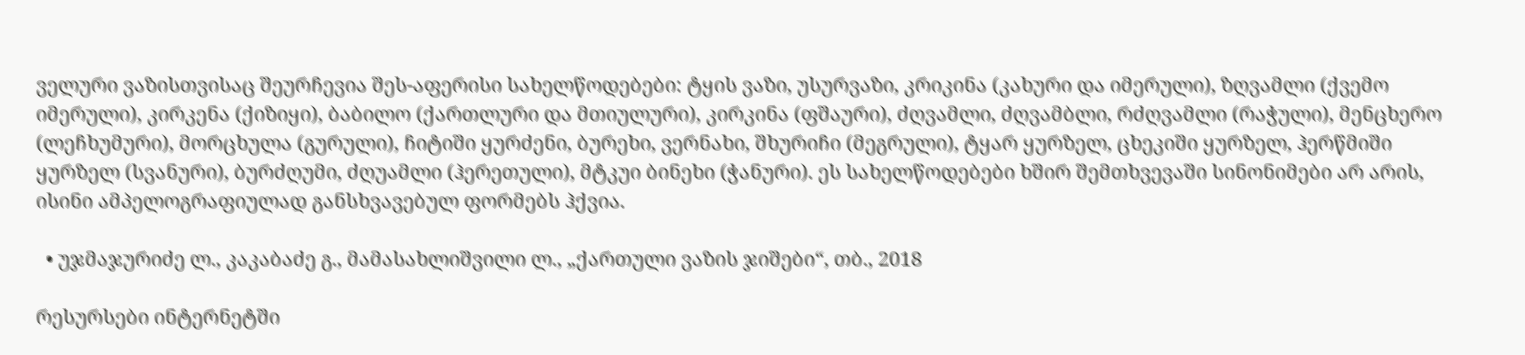ველური ვაზისთვისაც შეურჩევია შეს-აფერისი სახელწოდებები: ტყის ვაზი, უსურვაზი, კრიკინა (კახური და იმერული), ზღვამლი (ქვემო იმერული), კირკენა (ქიზიყი), ბაბილო (ქართლური და მთიულური), კირკინა (ფშაური), ძღვამლი, ძღვამბლი, რძღვამლი (რაჭული), მენცხერო (ლეჩხუმური), მორცხულა (გურული), ჩიტიში ყურძენი, ბურეხი, ვერნახი, შხურიჩი (მეგრული), ტყარ ყურზელ, ცხეკიში ყურზელ, ჰერწმიში ყურზელ (სვანური), ბურძღუმი, ძღუამლი (ჰერეთული), მტკუი ბინეხი (ჭანური). ეს სახელწოდებები ხშირ შემთხვევაში სინონიმები არ არის, ისინი ამპელოგრაფიულად განსხვავებულ ფორმებს ჰქვია.

  • უჯმაჯურიძე ლ., კაკაბაძე გ., მამასახლიშვილი ლ., „ქართული ვაზის ჯიშები“, თბ., 2018

რესურსები ინტერნეტში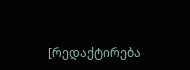[რედაქტირება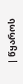| წყაროს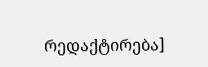რედაქტირება]